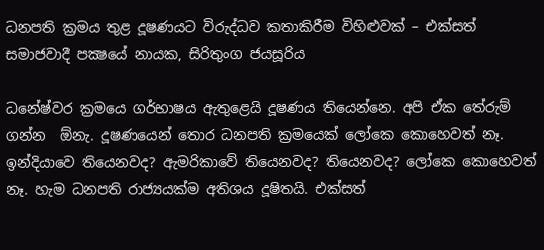ධනපති ක්‍රමය තුළ දූෂණයට විරුද්ධව කතාකිරීම විහිළුවක් – එක්සත් සමාජවාදී පක්‍ෂයේ නායක, සිරිතුංග ජයසූරිය

ධනේෂ්වර ක්‍රමයෙ ගර්භාෂය ඇතුළෙයි දූෂණය තියෙන්නෙ. අපි ඒක තේරුම් ගන්න  ඕනැ. දූෂණයෙන් තොර ධනපති ක්‍රමයෙක් ලෝකෙ කොහෙවත් නෑ. ඉන්දියාවෙ තියෙනවද? ඇමරිකාවේ තියෙනවද? තියෙනවද? ලෝකෙ කොහෙවත් නෑ. හැම ධනපති රාජ්‍යයක්ම අතිශය දූෂිතයි. එක්සත්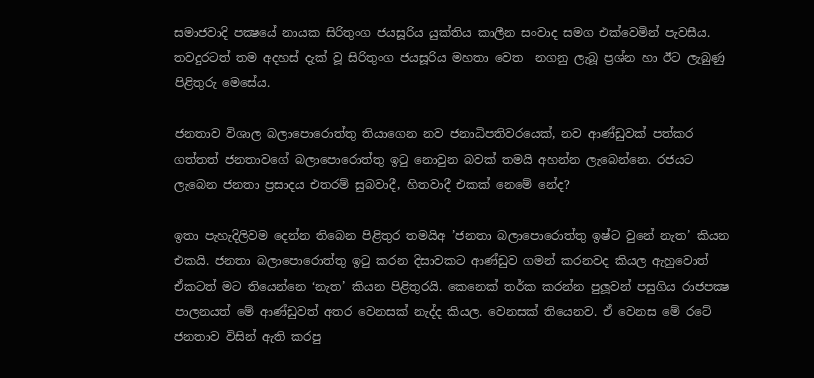සමාජවාදි පක්‍ෂයේ නායක සිරිතුංග ජයසූරිය යුක්තිය කාලීන සංවාද සමග එක්වෙමින් පැවසීය. තවදුරටත් තම අදහස් දැක් වූ සිරිතුංග ජයසූරිය මහතා වෙත  නගනු ලැබූ ප්‍රශ්න හා ඊට ලැබුණු පිළිතුරු මෙසේය.

ජනතාව විශාල බලාපොරොත්තු තියාගෙන නව ජනාධිපතිවරයෙක්, නව ආණ්ඩුවක් පත්කර ගත්තත් ජනතාවගේ බලාපොරොත්තු ඉටු නොවුන බවක් තමයි අහන්න ලැබෙන්නෙ. රජයට ලැබෙන ජනතා ප්‍රසාදය එතරම් සුබවාදී, හිතවාදී එකක් නෙමේ නේද?

ඉතා පැහැදිලිවම දෙන්න තිබෙන පිළිතුර තමයිඅ ’ජනතා බලාපොරොත්තු ඉෂ්ට වුනේ නැත’ කියන එකයි. ජනතා බලාපොරොත්තු ඉටු කරන දිසාවකට ආණ්ඩුව ගමන් කරනවද කියල ඇහුවොත් ඒකටත් මට තියෙන්නෙ ‘නැත’ කියන පිළිතුරයි. කෙනෙක් තර්ක කරන්න පුලූවන් පසුගිය රාජපක්‍ෂ පාලනයත් මේ ආණ්ඩුවත් අතර වෙනසක් නැද්ද කියල. වෙනසක් තියෙනව. ඒ වෙනස මේ රටේ ජනතාව විසින් ඇති කරපු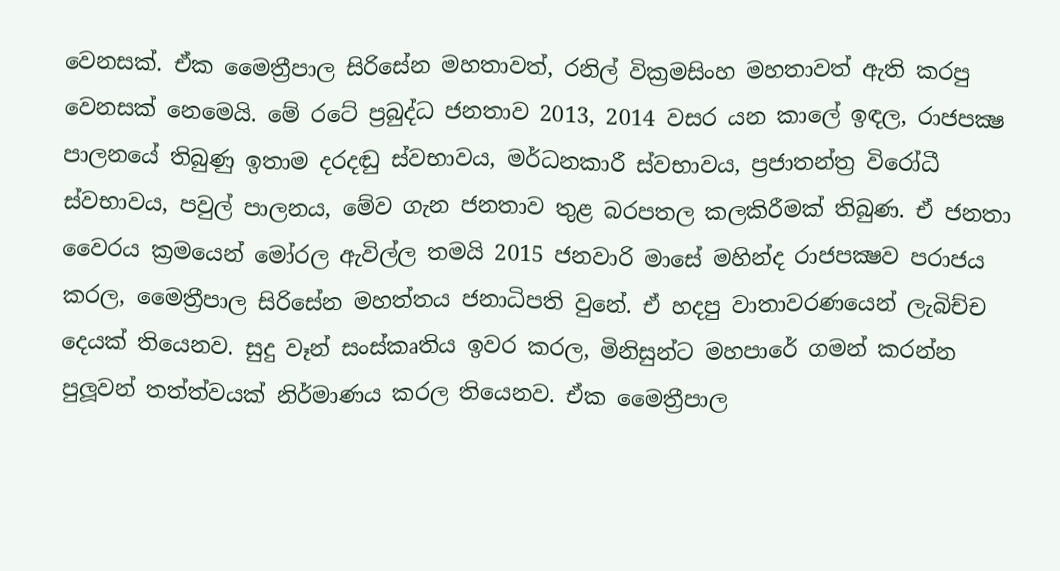වෙනසක්. ඒක මෛත්‍රීපාල සිරිසේන මහතාවත්, රනිල් වික්‍රමසිංහ මහතාවත් ඇති කරපු වෙනසක් නෙමෙයි. මේ රටේ ප්‍රබුද්ධ ජනතාව 2013, 2014 වසර යන කාලේ ඉඳල, රාජපක්‍ෂ පාලනයේ තිබුණු ඉතාම දරදඬු ස්වභාවය, මර්ධනකාරී ස්වභාවය, ප්‍රජාතන්ත්‍ර විරෝධී ස්වභාවය, පවුල් පාලනය, මේව ගැන ජනතාව තුළ බරපතල කලකිරීමක් තිබුණ. ඒ ජනතා වෛරය ක්‍රමයෙන් මෝරල ඇවිල්ල තමයි 2015 ජනවාරි මාසේ මහින්ද රාජපක්‍ෂව පරාජය කරල, මෛත්‍රීපාල සිරිසේන මහත්තය ජනාධිපති වුනේ. ඒ හදපු වාතාවරණයෙන් ලැබිච්ච දෙයක් තියෙනව. සුදු වෑන් සංස්කෘතිය ඉවර කරල, මිනිසුන්ට මහපාරේ ගමන් කරන්න පුලූවන් තත්ත්වයක් නිර්මාණය කරල තියෙනව. ඒක මෛත්‍රීපාල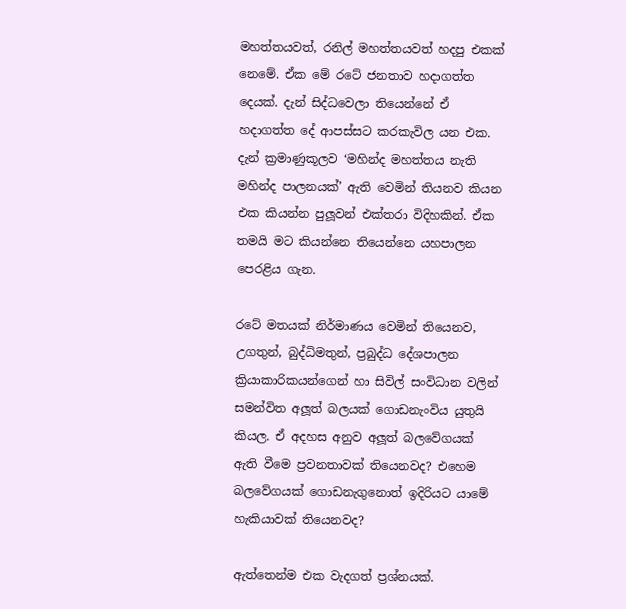මහත්තයවත්, රනිල් මහත්තයවත් හදපු එකක් නෙමේ. ඒක මේ රටේ ජනතාව හදාගත්ත දෙයක්. දැන් සිද්ධවෙලා තියෙන්නේ ඒ හදාගත්ත දේ ආපස්සට කරකැවිල යන එක. දැන් ක්‍රමාණුකූලව ‘මහින්ද මහත්තය නැති මහින්ද පාලනයක්’ ඇති වෙමින් තියනව කියන එක කියන්න පුලූවන් එක්තරා විදිහකින්. ඒක තමයි මට කියන්නෙ තියෙන්නෙ යහපාලන පෙරළිය ගැන.

රටේ මතයක් නිර්මාණය වෙමින් තියෙනව, උගතුන්, බුද්ධිමතුන්, ප්‍රබුද්ධ දේශපාලන ක්‍රියාකාරිකයන්ගෙන් හා සිවිල් සංවිධාන වලින් සමන්විත අලූත් බලයක් ගොඩනැංවිය යුතුයි කියල. ඒ අදහස අනුව අලූත් බලවේගයක් ඇති වීමෙ ප්‍රවනතාවක් තියෙනවද? එහෙම බලවේගයක් ගොඩනැගුනොත් ඉදිරියට යාමේ හැකියාවක් තියෙනවද?

ඇත්තෙන්ම එක වැදගත් ප්‍රශ්නයක්.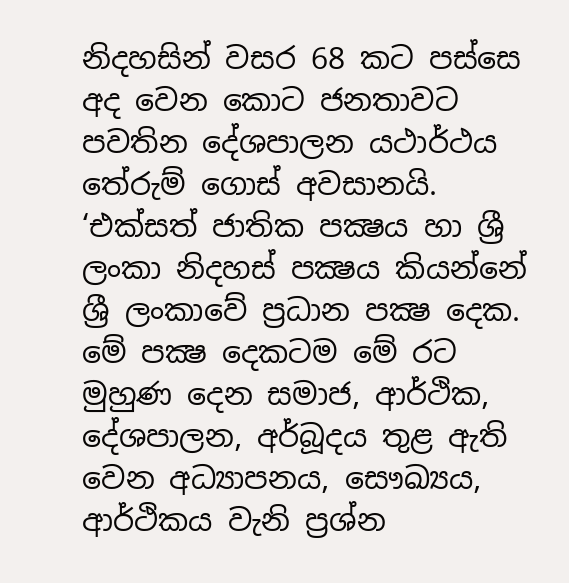නිදහසින් වසර 68 කට පස්සෙ අද වෙන කොට ජනතාවට පවතින දේශපාලන යථාර්ථය තේරුම් ගොස් අවසානයි. ‘එක්සත් ජාතික පක්‍ෂය හා ශ්‍රී ලංකා නිදහස් පක්‍ෂය කියන්නේ ශ්‍රී ලංකාවේ ප්‍රධාන පක්‍ෂ දෙක. මේ පක්‍ෂ දෙකටම මේ රට මුහුණ දෙන සමාජ, ආර්ථික, දේශපාලන, අර්බූදය තුළ ඇති වෙන අධ්‍යාපනය, සෞඛ්‍යය, ආර්ථිකය වැනි ප්‍රශ්න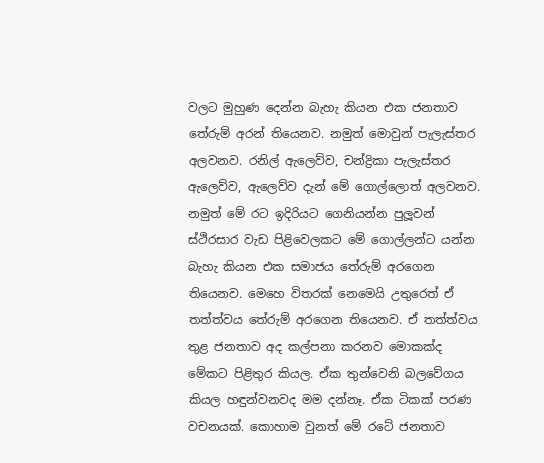වලට මුහුණ දෙන්න බැහැ කියන එක ජනතාව තේරුම් අරන් තියෙනව. නමුත් මොවුන් පැලැස්තර අලවනව. රනිල් ඇලෙව්ව, චන්ද්‍රිකා පැලැස්තර ඇලෙව්ව, ඇලෙව්ව දැන් මේ ගොල්ලොත් අලවනව. නමුත් මේ රට ඉදිරියට ගෙනියන්න පුලූවන් ස්ථිරසාර වැඩ පිළිවෙලකට මේ ගොල්ලන්ට යන්න බැහැ කියන එක සමාජය තේරුම් අරගෙන තියෙනව. මෙහෙ විතරක් නෙමෙයි උතුරෙත් ඒ තත්ත්වය තේරුම් අරගෙන තියෙනව. ඒ තත්ත්වය තුළ ජනතාව අද කල්පනා කරනව මොකක්ද මේකට පිළිතුර කියල. ඒක තුන්වෙනි බලවේගය කියල හඳුන්වනවද මම දන්නෑ. ඒක ටිකක් පරණ වචනයක්. කොහාම වුනත් මේ රටේ ජනතාව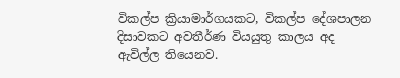විකල්ප ක්‍රියාමාර්ගයකට, විකල්ප දේශපාලන දිසාවකට අවතීර්ණ වියයුතු කාලය අද ඇවිල්ල තියෙනව.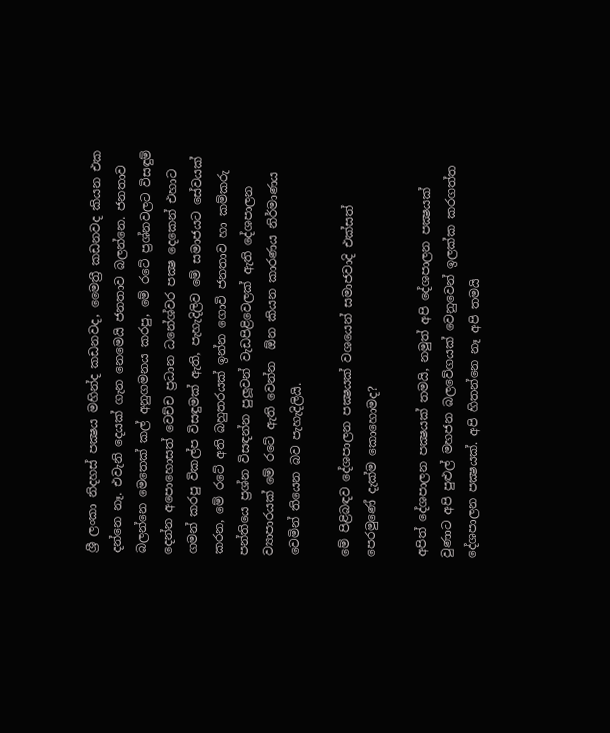ශ්‍රී ලංකා නිදහස් පක්‍ෂය මහින්ද කඩනවද, මෛත්‍රී කඩනවද කියන එක දන්නෙ නෑ. එවැනි දෙයක් ගැන නෙමෙයි ජනතාව බලන්නෙ. ජනතාව බලන්නෙ මෙතෙක් කල් අනුගමනය කරපු, මේ රටේ ප්‍රශ්නවලට විසඳුම් දෙන්න අපොහොසත් වෙච්ච ප්‍රධාන ධනේශ්වර පක්‍ෂ දෙකෙන් එහාට ගමන් කරපු විකල්ප විසඳුමක් ඇති, පැහැදිලිව මේ සමාජයට සේවයක් කරන, මේ රටේ අති බහුතරයක් ඉන්න ගොවි ජනතාව හා කම්කරු පන්තියෙ ප්‍රශ්න විසඳන්න පුලූවන් වැඩපිළිවෙලක් ඇති දේශපාලන ව්‍යාපාරයක් මේ රටේ ඇති වෙන්න  ඕන කියන කාරණය නිර්මාණය වෙමින් තියෙන බව පැහැදිලියි.

මේ පිළිබඳව දේශපාලන පක්‍ෂයක් වශයෙන් සමාජවාදි එක්සත් පෙරමුණේ දැක්ම කොහොමද?

අපිත් දේශපාලන පක්‍ෂයක් තමයි, නමුත් අපි දේශපාලන පක්‍ෂයක් වුණාට අපි පුළුල් මහජන බලවේගයක් වෙනුවෙන් ඉලක්ක කරගත්ත දේශපාලන පක්‍ෂයක්. අපි හිතන්නෙ නෑ අපි තමයි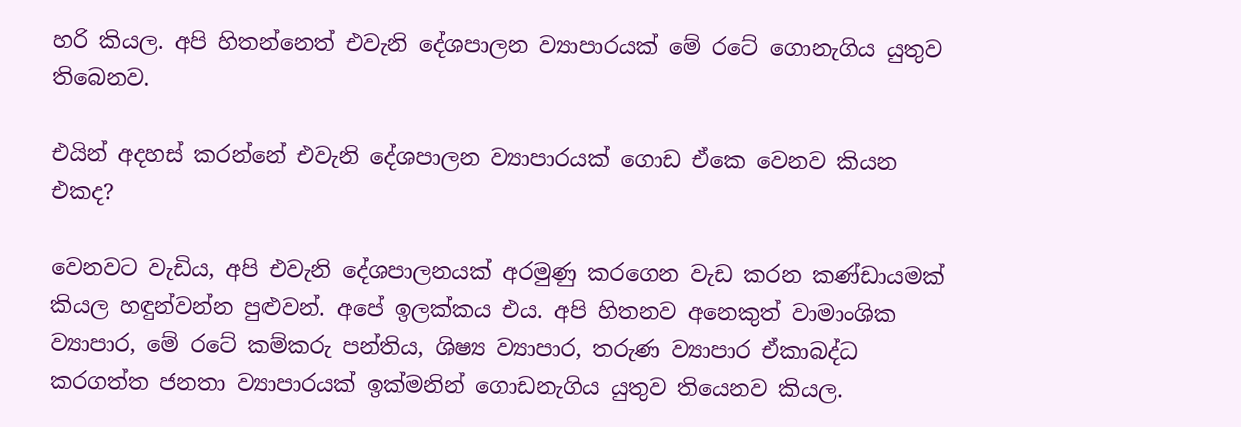හරි කියල. අපි හිතන්නෙත් එවැනි දේශපාලන ව්‍යාපාරයක් මේ රටේ ගොනැගිය යුතුව තිබෙනව.

එයින් අදහස් කරන්නේ එවැනි දේශපාලන ව්‍යාපාරයක් ගොඩ ඒකෙ වෙනව කියන එකද?

වෙනවට වැඩිය, අපි එවැනි දේශපාලනයක් අරමුණු කරගෙන වැඩ කරන කණ්ඩායමක් කියල හඳුන්වන්න පුළුවන්. අපේ ඉලක්කය එය. අපි හිතනව අනෙකුත් වාමාංශික ව්‍යාපාර, මේ රටේ කම්කරු පන්තිය, ශිෂ්‍ය ව්‍යාපාර, තරුණ ව්‍යාපාර ඒකාබද්ධ කරගත්ත ජනතා ව්‍යාපාරයක් ඉක්මනින් ගොඩනැගිය යුතුව තියෙනව කියල.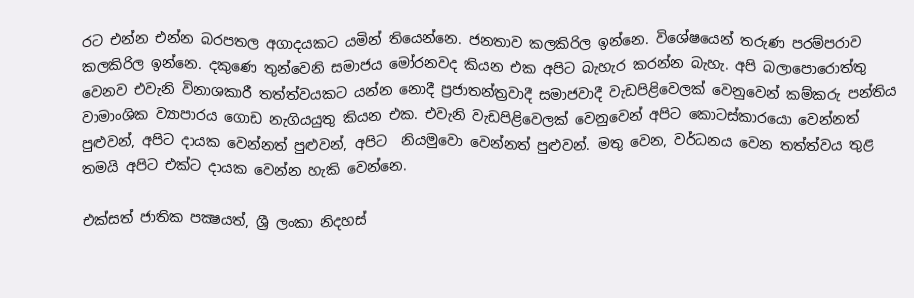රට එන්න එන්න බරපතල අගාදයකට යමින් තියෙන්නෙ. ජනතාව කලකිරිල ඉන්නෙ. විශේෂයෙන් තරුණ පරම්පරාව කලකිරිල ඉන්නෙ. දකුණෙ තුන්වෙනි සමාජය මෝරනවද කියන එක අපිට බැහැර කරන්න බැහැ. අපි බලාපොරොත්තු වෙනව එවැනි විනාශකාරී තත්ත්වයකට යන්න නොදී ප්‍රජාතන්ත්‍රවාදී සමාජවාදී වැඩපිළිවෙලක් වෙනුවෙන් කම්කරු පන්තිය වාමාංශික ව්‍යාපාරය ගොඩ නැගියයුතු කියන එක. එවැනි වැඩපිළිවෙලක් වෙනුවෙන් අපිට කොටස්කාරයො වෙන්නත් පුළුවන්, අපිට දායක වෙන්නත් පුළුවන්, අපිට  නියමුවො වෙන්නත් පුළුවන්. මතු වෙන, වර්ධනය වෙන තත්ත්වය තුළ තමයි අපිට එක්ට දායක වෙන්න හැකි වෙන්නෙ.

එක්සත් ජාතික පක්‍ෂයත්, ශ්‍රී ලංකා නිදහස්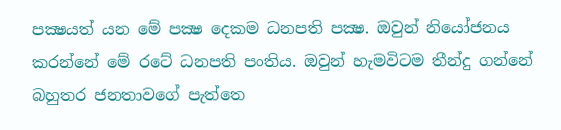පක්‍ෂයත් යන මේ පක්‍ෂ දෙකම ධනපති පක්‍ෂ. ඔවුන් නියෝජනය කරන්නේ මේ රටේ ධනපති පංතිය. ඔවුන් හැමවිටම තීන්දු ගන්නේ බහුතර ජනතාවගේ පැත්තෙ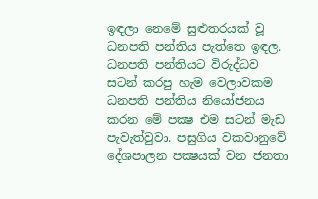ඉඳලා නෙමේ සුළුතරයක් වූ ධනපති පන්තිය පැත්තෙ ඉඳල. ධනපති පන්තියට විරුද්ධව සටන් කරපු හැම වෙලාවකම ධනපති පන්තිය නියෝජනය කරන මේ පක්‍ෂ එම සටන් මැඩ පැවැත්වුවා. පසුගිය වකවානුවේ දේශපාලන පක්‍ෂයක් වන ජනතා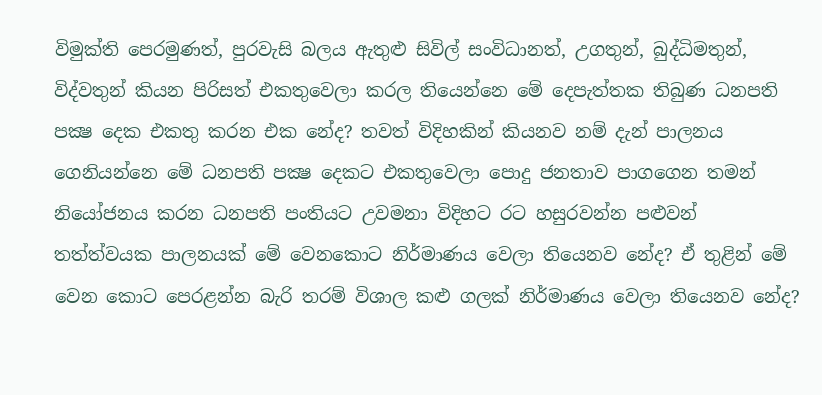විමුක්ති පෙරමුණත්, පුරවැසි බලය ඇතුළු සිවිල් සංවිධානත්, උගතුන්, බුද්ධිමතුන්, විද්වතුන් කියන පිරිසත් එකතුවෙලා කරල තියෙන්නෙ මේ දෙපැත්තක තිබුණ ධනපති පක්‍ෂ දෙක එකතු කරන එක නේද? තවත් විදිහකින් කියනව නම් දැන් පාලනය ගෙනියන්නෙ මේ ධනපති පක්‍ෂ දෙකට එකතුවෙලා පොදු ජනතාව පාගගෙන තමන් නියෝජනය කරන ධනපති පංතියට උවමනා විදිහට රට හසුරවන්න පළුවන් තත්ත්වයක පාලනයක් මේ වෙනකොට නිර්මාණය වෙලා තියෙනව නේද? ඒ තුළින් මේ වෙන කොට පෙරළන්න බැරි තරම් විශාල කළු ගලක් නිර්මාණය වෙලා තියෙනව නේද?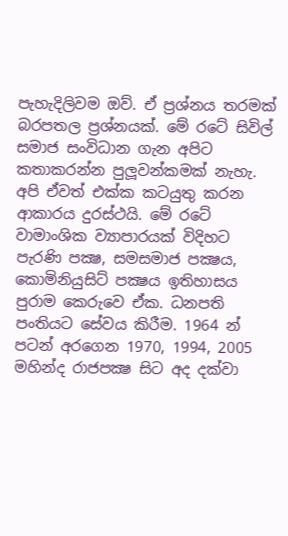පැහැදිලිවම ඔව්. ඒ ප්‍රශ්නය තරමක් බරපතල ප්‍රශ්නයක්. මේ රටේ සිවිල් සමාජ සංවිධාන ගැන අපිට කතාකරන්න පුලූවන්කමක් නැහැ. අපි ඒවත් එක්ක කටයුතු කරන ආකාරය දුරස්ථයි. මේ රටේ වාමාංශික ව්‍යාපාරයක් විදිහට පැරණි පක්‍ෂ, සමසමාජ පක්‍ෂය, කොමිනියුසිට් පක්‍ෂය ඉතිහාසය පුරාම කෙරුවෙ ඒක. ධනපති පංතියට සේවය කිරීම. 1964 න් පටන් අරගෙන 1970, 1994, 2005 මහින්ද රාජපක්‍ෂ සිට අද දක්වා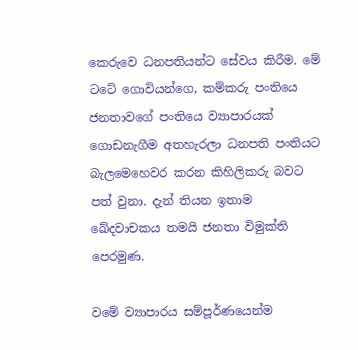කෙරුවෙ ධනපතියන්ට සේවය කිරීම. මේ ටටේ ගොවියන්ගෙ, කම්කරු පංතියෙ ජනතාවගේ පංතියෙ ව්‍යාපාරයක් ගොඩනැගීම අතහැරලා ධනපති පංතියට බැලමෙහෙවර කරන කිහිලිකරු බවට පත් වුනා. දැන් තියන ඉතාම ඛේදවාචකය තමයි ජනතා විමුක්ති පෙරමුණ.

වමේ ව්‍යාපාරය සම්පූර්ණයෙන්ම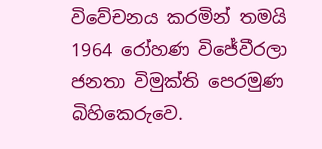විවේචනය කරමින් තමයි 1964 රෝහණ විජේවීරලා ජනතා විමුක්ති පෙරමුණ බිහිකෙරුවෙ.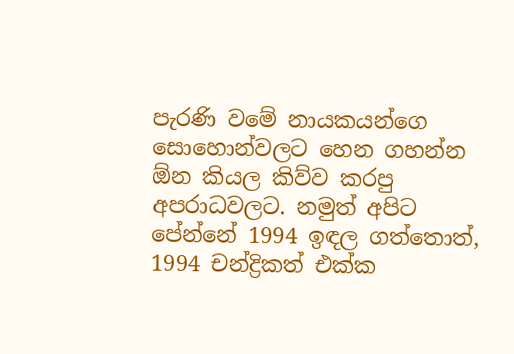පැරණි වමේ නායකයන්ගෙ සොහොන්වලට හෙන ගහන්න  ඕන කියල කිව්ව කරපු අපරාධවලට. නමුත් අපිට පේන්නේ 1994 ඉඳල ගත්තොත්, 1994 චන්ද්‍රිකත් එක්ක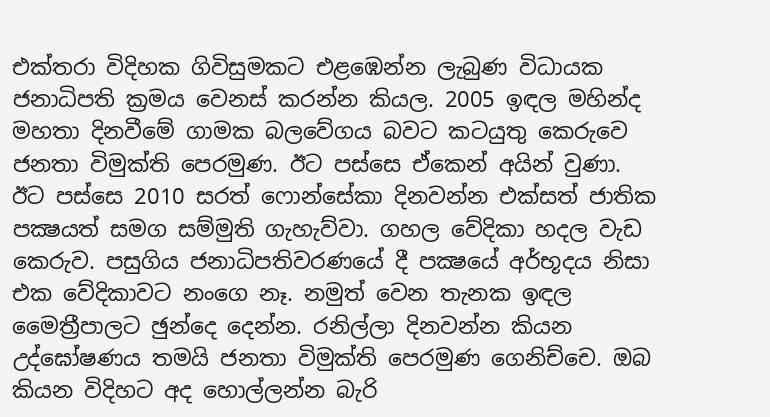එක්තරා විදිහක ගිවිසුමකට එළඹෙන්න ලැබුණ විධායක ජනාධිපති ක්‍රමය වෙනස් කරන්න කියල. 2005 ඉඳල මහින්ද මහතා දිනවීමේ ගාමක බලවේගය බවට කටයුතු කෙරුවෙ ජනතා විමුක්ති පෙරමුණ. ඊට පස්සෙ ඒකෙන් අයින් වුණා. ඊට පස්සෙ 2010 සරත් ෆොන්සේකා දිනවන්න එක්සත් ජාතික පක්‍ෂයත් සමග සම්මුති ගැහැව්වා. ගහල වේදිකා හදල වැඩ කෙරුව. පසුගිය ජනාධිපතිවරණයේ දී පක්‍ෂයේ අර්භූදය නිසා එක වේදිකාවට නංගෙ නෑ. නමුත් වෙන තැනක ඉඳල මෛත්‍රීපාලට ඡුන්දෙ දෙන්න. රනිල්ලා දිනවන්න කියන උද්ඝෝෂණය තමයි ජනතා විමුක්ති පෙරමුණ ගෙනිච්චෙ. ඔබ කියන විදිහට අද හොල්ලන්න බැරි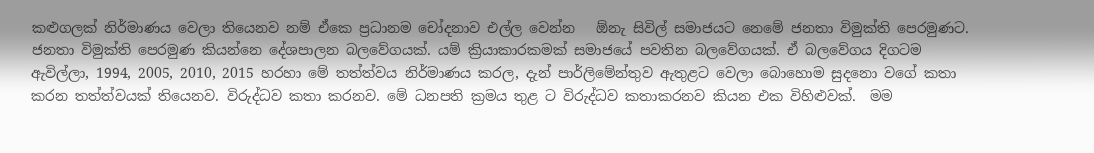කළුගලක් නිර්මාණය වෙලා තියෙනව නම් ඒකෙ ප්‍රධානම චෝදනාව එල්ල වෙන්න   ඕනැ සිවිල් සමාජයට නෙමේ ජනතා විමුක්ති පෙරමුණට. ජනතා විමුක්ති පෙරමුණ කියන්නෙ දේශපාලන බලවේගයක්. යම් ක්‍රියාකාරකමක් සමාජයේ පවතින බලවේගයක්. ඒ බලවේගය දිගටම ඇවිල්ලා, 1994, 2005, 2010, 2015 හරහා මේ තත්ත්වය නිර්මාණය කරල, දැන් පාර්ලිමේන්තුව ඇතුළට වෙලා බොහොම සුදනො වගේ කතා කරන තත්ත්වයක් තියෙනව. විරුද්ධව කතා කරනව. මේ ධනපති ක්‍රමය තුළ ට විරුද්ධව කතාකරනව කියන එක විහිළුවක්.  මම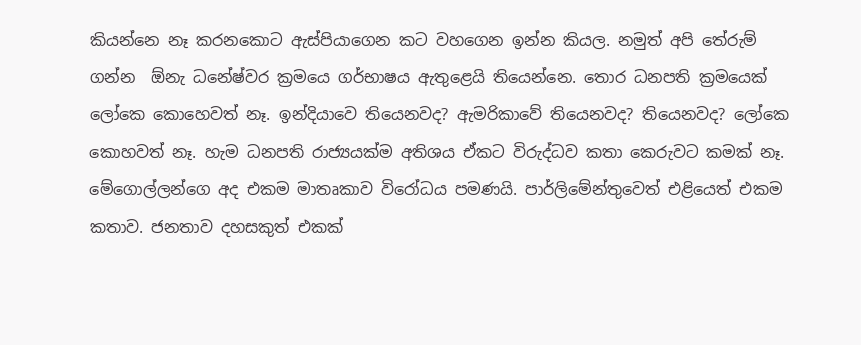කියන්නෙ නෑ කරනකොට ඇස්පියාගෙන කට වහගෙන ඉන්න කියල. නමුත් අපි තේරුම් ගන්න  ඕනැ ධනේෂ්වර ක්‍රමයෙ ගර්භාෂය ඇතුළෙයි තියෙන්නෙ. තොර ධනපති ක්‍රමයෙක් ලෝකෙ කොහෙවත් නෑ. ඉන්දියාවෙ තියෙනවද? ඇමරිකාවේ තියෙනවද? තියෙනවද? ලෝකෙ කොහවත් නෑ. හැම ධනපති රාජ්‍යයක්ම අතිශය ඒකට විරුද්ධව කතා කෙරුවට කමක් නෑ. මේගොල්ලන්ගෙ අද එකම මාතෘකාව විරෝධය පමණයි. පාර්ලිමේන්තුවෙත් එළියෙත් එකම කතාව. ජනතාව දහසකුත් එකක්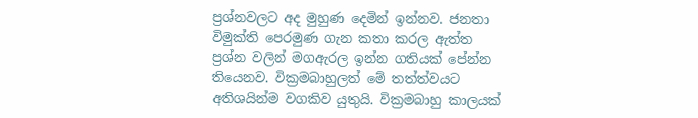ප්‍රශ්නවලට අද මුහුණ දෙමින් ඉන්නව. ජනතා විමුක්ති පෙරමුණ ගැන කතා කරල ඇත්ත ප්‍රශ්න වලින් මගඇරල ඉන්න ගතියක් පේන්න තියෙනව. වික්‍රමබාහුලත් මේ තත්ත්වයට අතිශයින්ම වගකිව යුතුයි. වික්‍රමබාහු කාලයක්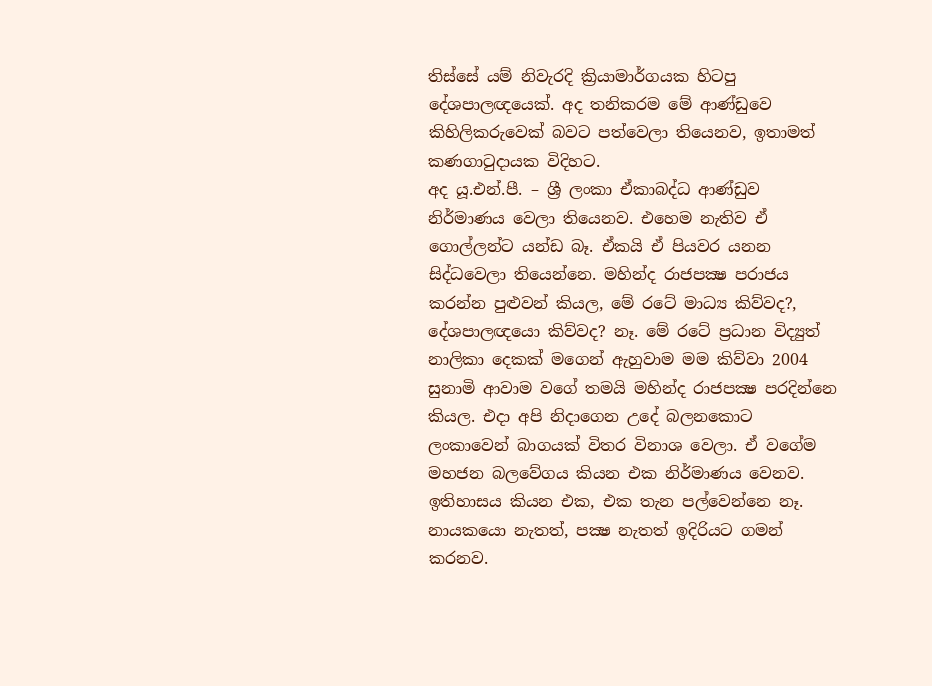තිස්සේ යම් නිවැරදි ක්‍රියාමාර්ගයක හිටපු දේශපාලඥයෙක්. අද තනිකරම මේ ආණ්ඩුවෙ කිහිලිකරුවෙක් බවට පත්වෙලා තියෙනව, ඉතාමත් කණගාටුදායක විදිහට.
අද යූ.එන්.පී. – ශ්‍රී ලංකා ඒකාබද්ධ ආණ්ඩුව නිර්මාණය වෙලා තියෙනව. එහෙම නැතිව ඒ ගොල්ලන්ට යන්ඩ බෑ. ඒකයි ඒ පියවර යනන සිද්ධවෙලා තියෙන්නෙ. මහින්ද රාජපක්‍ෂ පරාජය කරන්න පුළුවන් කියල, මේ රටේ මාධ්‍ය කිව්වද?, දේශපාලඥයො කිව්වද? නෑ. මේ රටේ ප්‍රධාන විද්‍යුත් නාලිකා දෙකක් මගෙන් ඇහුවාම මම කිව්වා 2004 සුනාමි ආවාම වගේ තමයි මහින්ද රාජපක්‍ෂ පරදින්නෙ කියල. එදා අපි නිදාගෙන උදේ බලනකොට ලංකාවෙන් බාගයක් විතර විනාශ වෙලා. ඒ වගේම මහජන බලවේගය කියන එක නිර්මාණය වෙනව. ඉතිහාසය කියන එක, එක තැන පල්වෙන්නෙ නෑ. නායකයො නැතත්, පක්‍ෂ නැතත් ඉදිරියට ගමන් කරනව.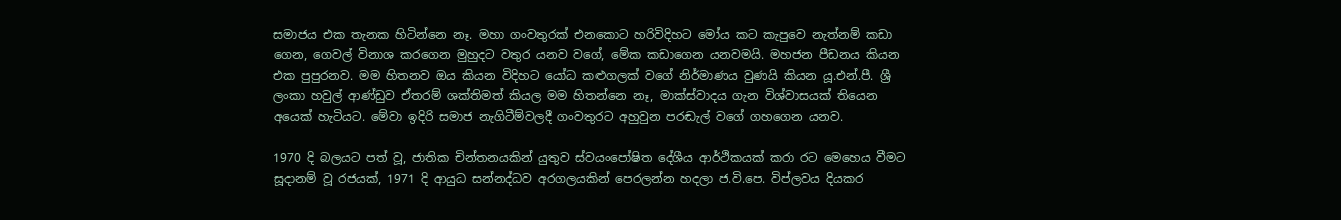සමාජය එක තැනක හිටින්නෙ නෑ. මහා ගංවතුරක් එනකොට හරිවිදිහට මෝය කට කැපුවෙ නැත්නම් කඩා ගෙන, ගෙවල් විනාශ කරගෙන මුහුදට වතුර යනව වගේ, මේක කඩාගෙන යනවමයි. මහජන පීඩනය කියන එක පුපුරනව. මම හිතනව ඔය කියන විදිහට යෝධ කළුගලක් වගේ නිර්මාණය වුණයි කියන යූ.එන්.පී. ශ්‍රී ලංකා හවුල් ආණ්ඩුව ඒතරම් ශක්තිමත් කියල මම හිතන්නෙ නෑ, මාක්ස්වාදය ගැන විශ්වාසයක් තියෙන අයෙක් හැටියට. මේවා ඉදිරි සමාජ නැගිටීම්වලදී ගංවතුරට අහුවුන පරඬැල් වගේ ගහගෙන යනව.

1970 දි බලයට පත් වූ, ජාතික චින්තනයකින් යුතුව ස්වයංපෝෂිත දේශීය ආර්ථිකයක් කරා රට මෙහෙය වීමට සූදානම් වූ රජයක්, 1971 දි ආයුධ සන්නද්ධව අරගලයකින් පෙරලන්න හදලා ජ.වි.පෙ. විප්ලවය දියකර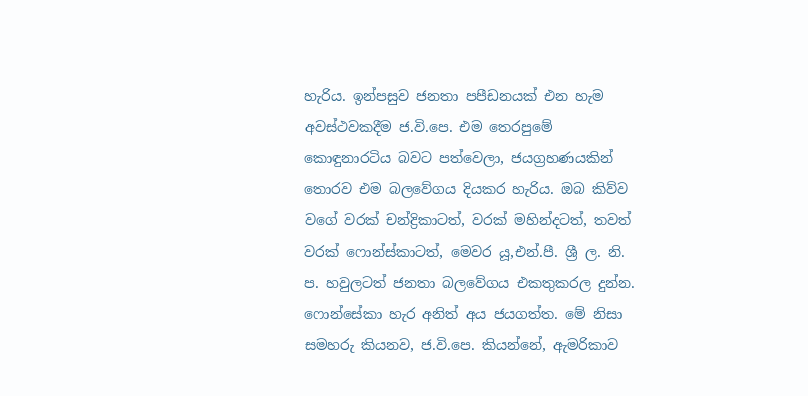හැරිය. ඉන්පසුව ජනතා පපීඩනයක් එන හැම අවස්ථවකදීම ජ.වි.පෙ. එම තෙරපුමේ කොඳුනාරටිය බවට පත්වෙලා, ජයග්‍රහණයකින් තොරව එම බලවේගය දියකර හැරිය. ඔබ කිව්ව වගේ වරක් චන්ද්‍රිකාටත්, වරක් මහින්දටත්, තවත් වරක් ෆොන්ස්කාටත්, මෙවර යූ,එන්.පී. ශ්‍රී ල. නි. ප. හවුලටත් ජනතා බලවේගය එකතුකරල දුන්න. ෆොන්සේකා හැර අනිත් අය ජයගත්ත. මේ නිසා සමහරු කියනව, ජ.වි.පෙ. කියන්නේ, ඇමරිකාව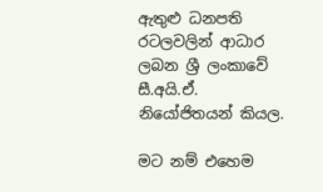ඇතුළු ධනපති රටලවලින් ආධාර ලබන ශ්‍රී ලංකාවේ සී.අයි.ඒ. නියෝජිතයන් කියල.

මට නම් එහෙම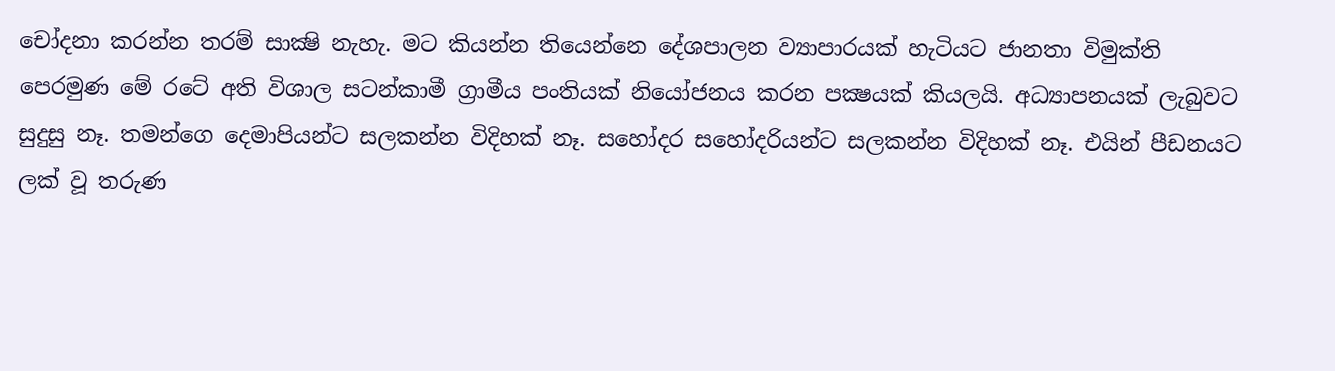චෝදනා කරන්න තරම් සාක්‍ෂි නැහැ. මට කියන්න තියෙන්නෙ දේශපාලන ව්‍යාපාරයක් හැටියට ජානතා විමුක්ති පෙරමුණ මේ රටේ අති විශාල සටන්කාමී ග්‍රාමීය පංතියක් නියෝජනය කරන පක්‍ෂයක් කියලයි. අධ්‍යාපනයක් ලැබුවට සුදුසු නෑ. තමන්ගෙ දෙමාපියන්ට සලකන්න විදිහක් නෑ. සහෝදර සහෝදරියන්ට සලකන්න විදිහක් නෑ. එයින් පීඩනයට ලක් වූ තරුණ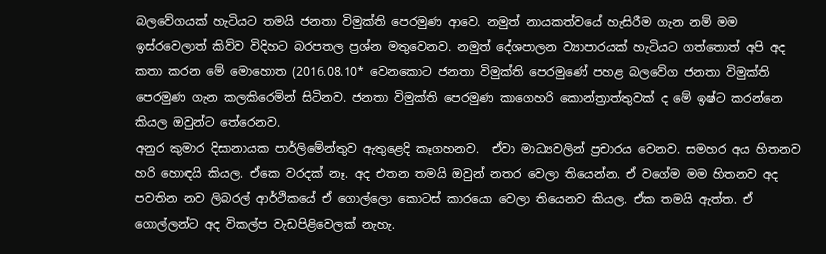බලවේගයක් හැටියට තමයි ජනතා විමුක්ති පෙරමුණ ආවෙ. නමුත් නායකත්වයේ හැසිරීම ගැන නම් මම ඉස්රවෙලාත් කිව්ව විදිහට බරපතල ප්‍රශ්න මතුවෙනව. නමුත් දේශපාලන ව්‍යාපාරයක් හැටියට ගත්තොත් අපි අද කතා කරන මේ මොහොත (2016.08.10* වෙනකොට ජනතා විමුක්ති පෙරමුණේ පහළ බලවේග ජනතා විමුක්ති පෙරමුණ ගැන කලකිරෙමින් සිටිනව. ජනතා විමුක්ති පෙරමුණ කාගෙහරි කොන්ත්‍රාත්තුවක් ද මේ ඉෂ්ට කරන්නෙ කියල ඔවුන්ට තේරෙනව.
අනුර කුමාර දිසානායක පාර්ලිමේන්තුව ඇතුළෙදි කෑගහනව.  ඒවා මාධ්‍යවලින් ප්‍රචාරය වෙනව. සමහර අය හිතනව හරි හොඳයි කියල. ඒකෙ වරදක් නෑ. අද එතන තමයි ඔවුන් නතර වෙලා තියෙන්න. ඒ වගේම මම හිතනව අද පවතින නව ලිබරල් ආර්ථිකයේ ඒ ගොල්ලො කොටස් කාරයො වෙලා තියෙනව කියල. ඒක තමයි ඇත්ත. ඒ ගොල්ලන්ට අද විකල්ප වැඩපිළිවෙලක් නැහැ.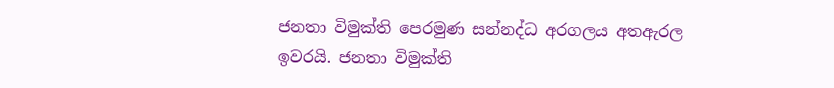ජනතා විමුක්ති පෙරමුණ සන්නද්ධ අරගලය අතඇරල ඉවරයි. ජනතා විමුක්ති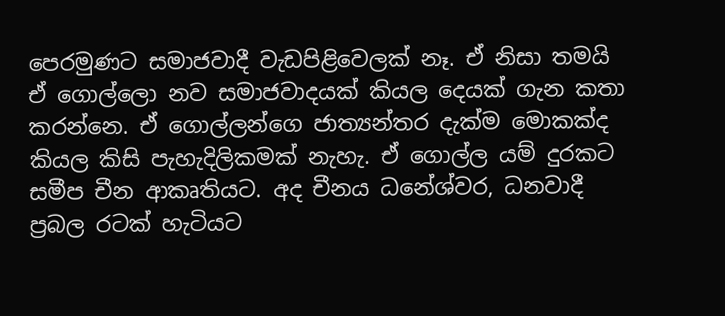පෙරමුණට සමාජවාදී වැඩපිළිවෙලක් නෑ. ඒ නිසා තමයි ඒ ගොල්ලො නව සමාජවාදයක් කියල දෙයක් ගැන කතා කරන්නෙ. ඒ ගොල්ලන්ගෙ ජාත්‍යන්තර දැක්ම මොකක්ද කියල කිසි පැහැදිලිකමක් නැහැ. ඒ ගොල්ල යම් දුරකට සමීප චීන ආකෘතියට. අද චීනය ධනේශ්වර, ධනවාදී ප්‍රබල රටක් හැටියට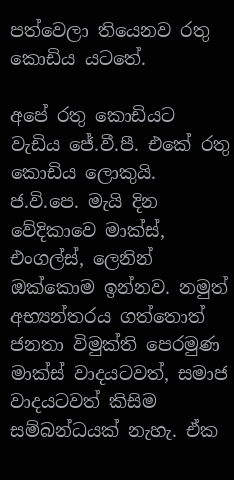පත්වෙලා තියෙනව රතු කොඩිය යටතේ.

අපේ රතු කොඩියට වැඩිය ජේ.වී.පී. එකේ රතු කොඩිය ලොකුයි. ජ.වි.පෙ. මැයි දින වේදිකාවෙ මාක්ස්, එංගල්ස්, ලෙනින් ඔක්කොම ඉන්නව. නමුත් අභ්‍යන්තරය ගත්තොත් ජනතා විමුක්ති පෙරමුණ මාක්ස් වාදයටවත්, සමාජ වාදයටවත් කිසිම සම්බන්ධයක් නැහැ. ඒක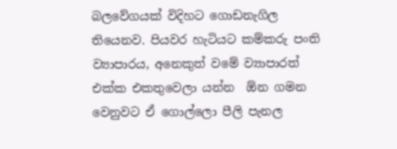බලවේගයක් විදිහට ගොඩනැගිල තියෙනව. පියවර හැටියට කම්කරු පංති ව්‍යාපාරය, අනෙකුත් වමේ ව්‍යාපාරත් එක්ක එකතුවෙලා යන්න  ඕන ගමන වෙනුවට ඒ ගොල්ලො පීලි පැනල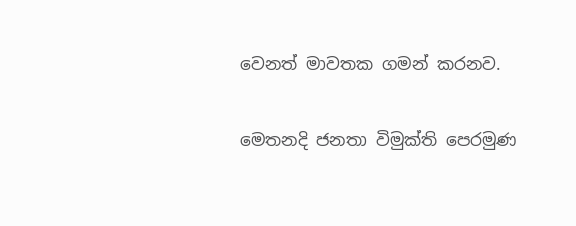වෙනත් මාවතක ගමන් කරනව.

මෙතනදි ජනතා විමුක්ති පෙරමුණ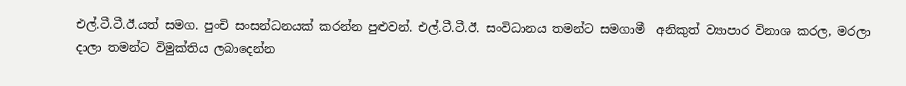එල්.ටී.ටී.ඊ.යත් සමග. පුංචි සංසන්ධනයක් කරන්න පුළුවන්. එල්.ටී.ටී.ඊ. සංවිධානය තමන්ට සමගාමී  අනිකුත් ව්‍යාපාර විනාශ කරල, මරලා දාලා තමන්ට විමුක්තිය ලබාදෙන්න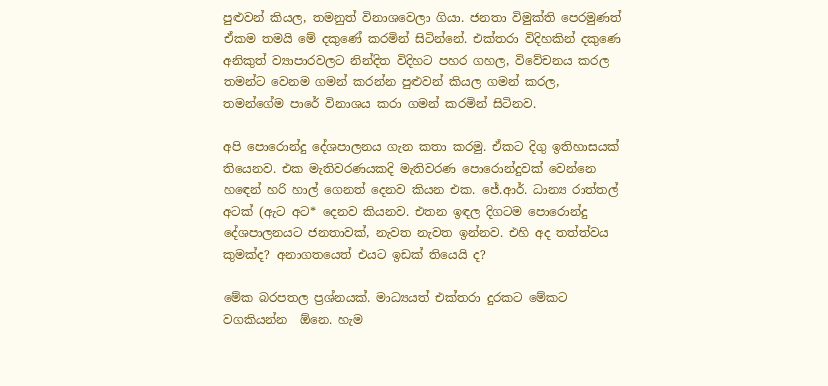පුළුවන් කියල, තමනුත් විනාශවෙලා ගියා. ජනතා විමුක්ති පෙරමුණත් ඒකම තමයි මේ දකුණේ කරමින් සිටින්නේ. එක්තරා විදිහකින් දකුණෙ අනිකුත් ව්‍යාපාරවලට නින්දිත විදිහට පහර ගහල, විවේචනය කරල තමන්ට වෙනම ගමන් කරන්න පුළුවන් කියල ගමන් කරල, තමන්ගේම පාරේ විනාශය කරා ගමන් කරමින් සිටිනව.

අපි පොරොන්දු දේශපාලනය ගැන කතා කරමු. ඒකට දිගු ඉතිහාසයක් තියෙනව. එක මැතිවරණයකදි මැතිවරණ පොරොන්දුවක් වෙන්නෙ හඳෙන් හරි හාල් ගෙනත් දෙනව කියන එක. ජේ.ආර්. ධාන්‍ය රාත්තල් අටක් (ඇට අට* දෙනව කියනව. එතන ඉඳල දිගටම පොරොන්දු දේශපාලනයට ජනතාවක්, නැවත නැවත ඉන්නව. එහි අද තත්ත්වය කුමක්ද? අනාගතයෙත් එයට ඉඩක් තියෙයි ද?

මේක බරපතල ප්‍රශ්නයක්. මාධ්‍යයත් එක්තරා දුරකට මේකට වගකියන්න  ඕනෙ. හැම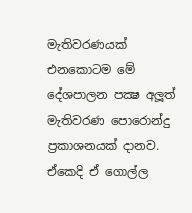මැතිවරණයක් එනකොටම මේ දේශපාලන පක්‍ෂ අලූත් මැතිවරණ පොරොන්දු ප්‍රකාශනයක් දානව. ඒකෙදි ඒ ගොල්ල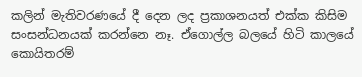කලින් මැතිවරණයේ දී දෙන ලද ප්‍රකාශනයත් එක්ක කිසිම සංසන්ධනයක් කරන්නෙ නෑ. ඒගොල්ල බලයේ හිටි කාලයේ කොයිතරම්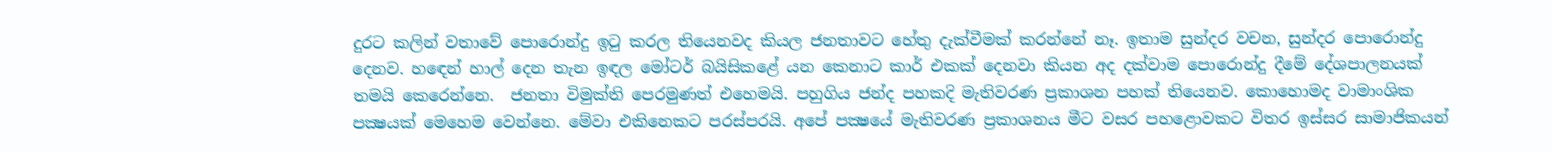දුරට කලින් වතාවේ පොරොන්දු ඉටු කරල තියෙනවද කියල ජනතාවට හේතු දැක්වීමක් කරන්නේ නෑ. ඉතාම සුන්දර වචන, සුන්දර පොරොන්දු දෙනව. හඳෙන් හාල් දෙන තැන ඉඳල මෝටර් බයිසිකළේ යන කෙනාට කාර් එකක් දෙනවා කියන අද දක්වාම පොරොන්දු දීමේ දේශපාලනයක් තමයි කෙරෙන්නෙ.  ජනතා විමුක්ති පෙරමුණත් එහෙමයි. පහුගිය ජන්ද පහකදි මැතිවරණ ප්‍රකාශන පහක් තියෙනව. කොහොමද වාමාංශික පක්‍ෂයක් මෙහෙම වෙන්නෙ. මේවා එකිනෙකට පරස්පරයි. අපේ පක්‍ෂයේ මැතිවරණ ප්‍රකාශනය මීට වසර පහළොවකට විතර ඉස්සර සාමාජිකයන්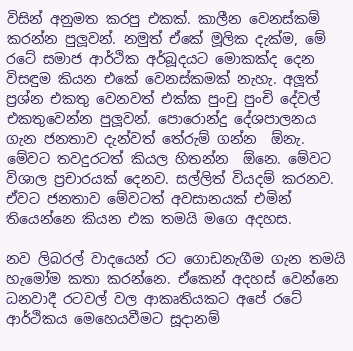විසින් අනුමත කරපු එකක්. කාලීන වෙනස්කම් කරන්න පුලූවන්. නමුත් ඒකේ මූලික දැක්ම, මේ රටේ සමාජ ආර්ථික අර්බූදයට මොකක්ද දෙන විසඳුම කියන එකේ වෙනස්කමක් නැහැ. අලූත් ප්‍රශ්න එකතු වෙනවත් එක්ක පුංචු පුංචි දේවල් එකතුවෙන්න පුලූවන්. පොරොන්දු දේශපාලනය ගැන ජනතාව දැන්වත් තේරුම් ගන්න  ඕනැ. මේවට තවදුරටත් කියල හිතන්න  ඕනෙ. මේවට විශාල ප්‍රචාරයක් දෙනව. සල්ලිත් වියදම් කරනව. ඒවට ජනතාව මේවටත් අවසානයක් එමින් තියෙන්නෙ කියන එක තමයි මගෙ අදහස.

නව ලිබරල් වාදයෙන් රට ගොඩනැගීම ගැන තමයි හැමෝම කතා කරන්නෙ. ඒකෙන් අදහස් වෙන්නෙ ධනවාදී රටවල් වල ආකෘතියකට අපේ රටේ ආර්ථිකය මෙහෙයවීමට සූදානම්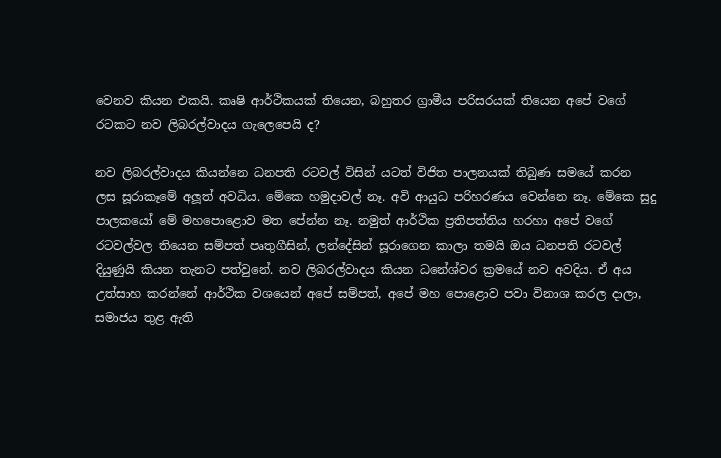වෙනව කියන එකයි. කෘෂි ආර්ථිකයක් තියෙන, බහුතර ග්‍රාමීය පරිසරයක් තියෙන අපේ වගේ රටකට නව ලිබරල්වාදය ගැලෙපෙයි ද?

නව ලිබරල්වාදය කියන්නෙ ධනපති රටවල් විසින් යටත් විජිත පාලනයක් තිබුණ සමයේ කරන ලස සූරාකෑමේ අලූත් අවධිය. මේකෙ හමුදාවල් නෑ. අවි ආයුධ පරිහරණය වෙන්නෙ නෑ. මේකෙ සුදු පාලකයෝ මේ මහපොළොව මත පේන්න නෑ. නමුත් ආර්ථික ප්‍රතිපත්තිය හරහා අපේ වගේ රටවල්වල තියෙන සම්පත් පෘතුගීසින්, ලන්දේසින් සූරාගෙන කාලා තමයි ඔය ධනපති රටවල් දියුණුයි කියන තැනට පත්වුනේ. නව ලිබරල්වාදය කියන ධනේශ්වර ක්‍රමයේ නව අවදිය. ඒ අය උත්සාහ කරන්නේ ආර්ථික වශයෙන් අපේ සම්පත්, අපේ මහ පොළොව පවා විනාශ කරල දාලා, සමාජය තුළ ඇති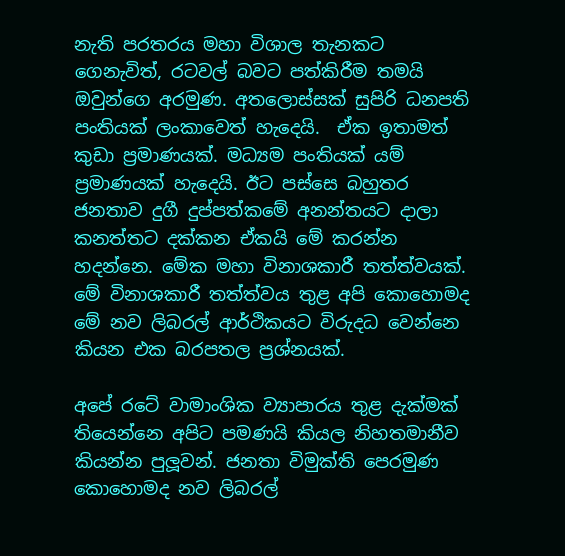නැති පරතරය මහා විශාල තැනකට ගෙනැවිත්, රටවල් බවට පත්කිරීම තමයි ඔවුන්ගෙ අරමුණ. අතලොස්සක් සුපිරි ධනපති පංතියක් ලංකාවෙත් හැදෙයි.  ඒක ඉතාමත් කුඩා ප්‍රමාණයක්. මධ්‍යම පංතියක් යම් ප්‍රමාණයක් හැදෙයි. ඊට පස්සෙ බහුතර ජනතාව දුගී දුප්පත්කමේ අනන්තයට දාලා කනත්තට දක්කන ඒකයි මේ කරන්න හදන්නෙ. මේක මහා විනාශකාරී තත්ත්වයක්. මේ විනාශකාරී තත්ත්වය තුළ අපි කොහොමද මේ නව ලිබරල් ආර්ථිකයට විරුදධ වෙන්නෙ කියන එක බරපතල ප්‍රශ්නයක්.

අපේ රටේ වාමාංශික ව්‍යාපාරය තුළ දැක්මක් තියෙන්නෙ අපිට පමණයි කියල නිහතමානීව කියන්න පුලූවන්. ජනතා විමුක්ති පෙරමුණ කොහොමද නව ලිබරල්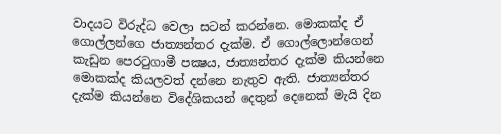වාදයට විරුද්ධ වෙලා සටන් කරන්නෙ. මොකක්ද ඒ ගොල්ලන්ගෙ ජාත්‍යන්තර දැක්ම. ඒ ගොල්ලොන්ගෙන් කැඩුන පෙරටුගාමී පක්‍ෂය, ජාත්‍යන්තර දැක්ම කියන්නෙ මොකක්ද කියලවත් දන්නෙ නැතුව ඇති. ජාත්‍යන්තර දැක්ම කියන්නෙ විදේශිකයන් දෙතුන් දෙනෙක් මැයි දින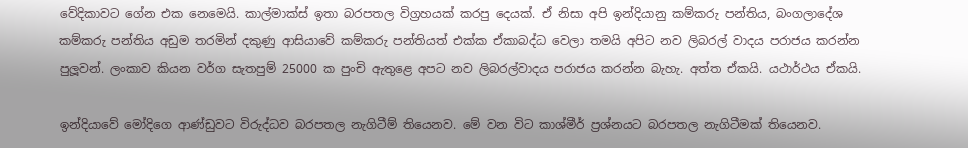වේදිකාවට ගේන එක නෙමෙයි. කාල්මාක්ස් ඉතා බරපතල විග්‍රහයක් කරපු දෙයක්. ඒ නිසා අපි ඉන්දියානු කම්කරු පන්තිය, බංගලාදේශ කම්කරු පන්තිය අඩුම තරමින් දකුණු ආසියාවේ කම්කරු පන්තියත් එක්ක ඒකාබද්ධ වෙලා තමයි අපිට නව ලිබරල් වාදය පරාජය කරන්න පුලූවන්. ලංකාව කියන වර්ග සැතපුම් 25000 ක පුංචි ඇතුළෙ අපට නව ලිබරල්වාදය පරාජය කරන්න බැහැ. අත්ත ඒකයි. යථාර්ථය ඒකයි.

ඉන්දියාවේ මෝදිගෙ ආණ්ඩුවට විරුද්ධව බරපතල නැගිටීම් තියෙනව. මේ වන විට කාශ්මීර් ප්‍රශ්නයට බරපතල නැගිටීමක් තියෙනව.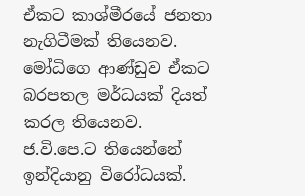ඒකට කාශ්මීරයේ ජනතා නැගිටීමක් තියෙනව. මෝධිගෙ ආණ්ඩුව ඒකට බරපතල මර්ධයක් දියත් කරල තියෙනව. ජ.වි.පෙ.ට තියෙන්නේ ඉන්දියානු විරෝධයක්.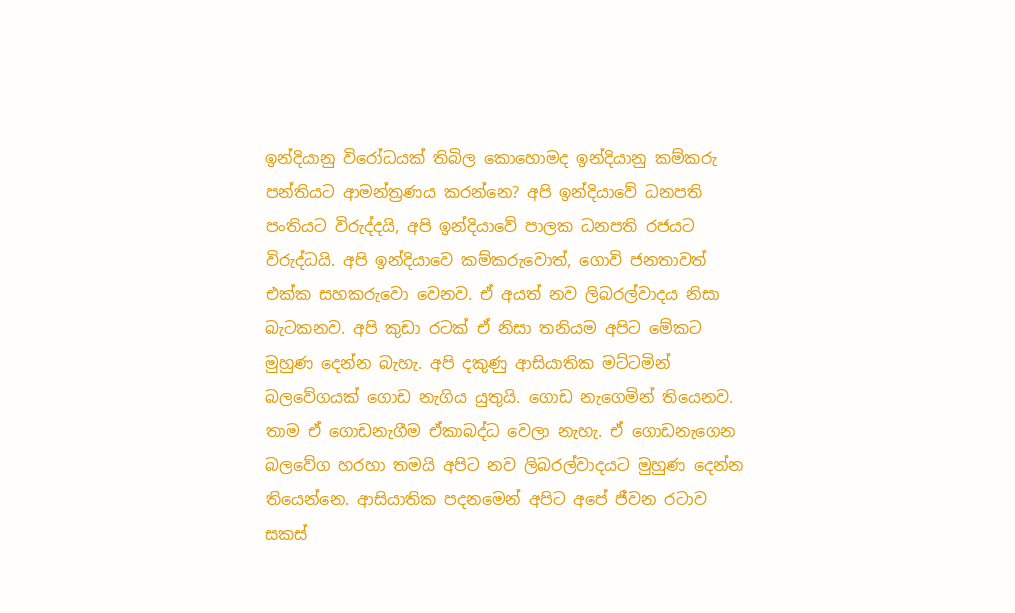ඉන්දියානු විරෝධයක් තිබිල කොහොමද ඉන්දියානු කම්කරු පන්තියට ආමන්ත්‍රණය කරන්නෙ? අපි ඉන්දියාවේ ධනපති පංතියට විරුද්දයි, අපි ඉන්දියාවේ පාලක ධනපති රජයට විරුද්ධයි. අපි ඉන්දියාවෙ කම්කරුවොත්, ගොවි ජනතාවත් එක්ක සහකරුවො වෙනව. ඒ අයත් නව ලිබරල්වාදය නිසා බැටකනව. අපි කුඩා රටක් ඒ නිසා තනියම අපිට මේකට මුහුණ දෙන්න බැහැ. අපි දකුණු ආසියාතික මට්ටමින් බලවේගයක් ගොඩ නැගිය යුතුයි. ගොඩ නැගෙමින් තියෙනව. තාම ඒ ගොඩනැගීම ඒකාබද්ධ වෙලා නැහැ. ඒ ගොඩනැගෙන බලවේග හරහා තමයි අපිට නව ලිබරල්වාදයට මුහුණ දෙන්න තියෙන්නෙ. ආසියාතික පදනමෙන් අපිට අපේ ජීවන රටාව සකස්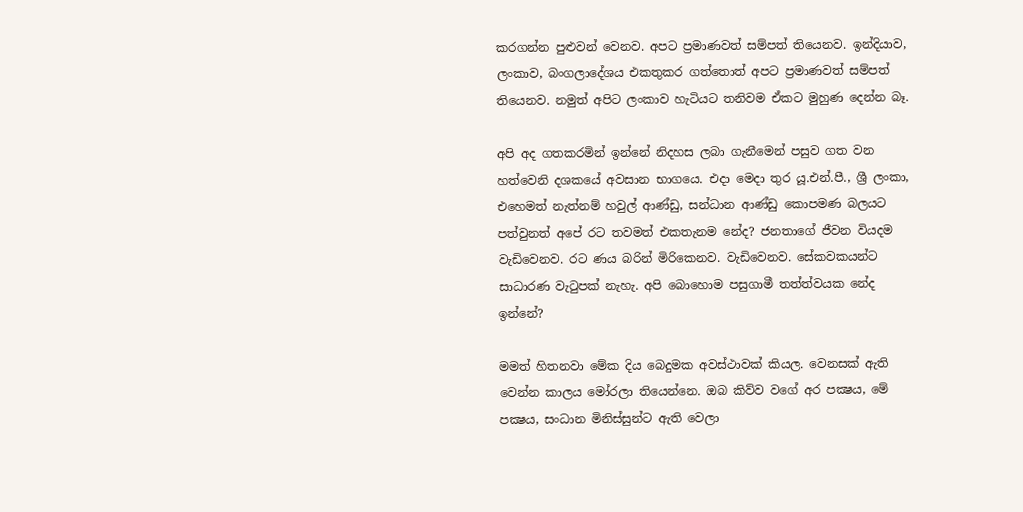කරගන්න පුළුවන් වෙනව. අපට ප්‍රමාණවත් සම්පත් තියෙනව. ඉන්දියාව, ලංකාව, බංගලාදේශය එකතුකර ගත්තොත් අපට ප්‍රමාණවත් සම්පත් තියෙනව. නමුත් අපිට ලංකාව හැටියට තනිවම ඒකට මුහුණ දෙන්න බෑ.

අපි අද ගතකරමින් ඉන්නේ නිදහස ලබා ගැනීමෙන් පසුව ගත වන හත්වෙනි දශකයේ අවසාන භාගයෙ. එදා මෙදා තුර යූ.එන්.පී., ශ්‍රී ලංකා, එහෙමත් නැත්නම් හවුල් ආණ්ඩු, සන්ධාන ආණ්ඩු කොපමණ බලයට පත්වුනත් අපේ රට තවමත් එකතැනම නේද? ජනතාගේ ජීවන වියදම වැඩිවෙනව. රට ණය බරින් මිරිකෙනව. වැඩිවෙනව. සේකවකයන්ට සාධාරණ වැටුපක් නැහැ. අපි බොහොම පසුගාමී තත්ත්වයක නේද ඉන්නේ?

මමත් හිතනවා මේක දිය බෙදුමක අවස්ථාවක් කියල. වෙනසක් ඇති වෙන්න කාලය මෝරලා තියෙන්නෙ. ඔබ කිව්ව වගේ අර පක්‍ෂය, මේ පක්‍ෂය, සංධාන මිනිස්සුන්ට ඇති වෙලා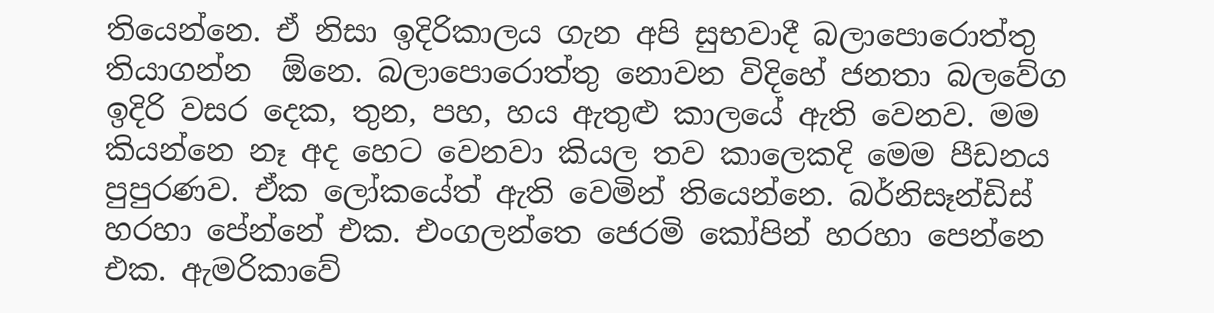තියෙන්නෙ. ඒ නිසා ඉදිරිකාලය ගැන අපි සුභවාදී බලාපොරොත්තු තියාගන්න  ඕනෙ. බලාපොරොත්තු නොවන විදිහේ ජනතා බලවේග ඉදිරි වසර දෙක, තුන, පහ, හය ඇතුළු කාලයේ ඇති වෙනව. මම කියන්නෙ නෑ අද හෙට වෙනවා කියල තව කාලෙකදි මෙම පීඩනය පුපුරණව. ඒක ලෝකයේත් ඇති වෙමින් තියෙන්නෙ. බර්නිසෑන්ඩිස් හරහා පේන්නේ එක. එංගලන්තෙ ජෙරමි කෝපින් හරහා පෙන්නෙ එක. ඇමරිකාවේ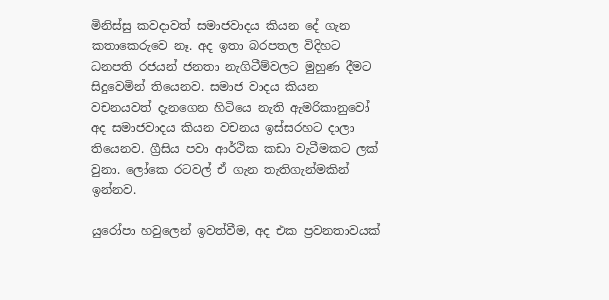මිනිස්සු කවදාවත් සමාජවාදය කියන දේ ගැන කතාකෙරුවෙ නෑ. අද ඉතා බරපතල විදිහට ධනපති රජයන් ජනතා නැගිටීම්වලට මුහුණ දීමට සිදුවෙමින් තියෙනව. සමාජ වාදය කියන වචනයවත් දැනගෙන හිටියෙ නැති ඇමරිකානුවෝ අද සමාජවාදය කියන වචනය ඉස්සරහට දාලා තියෙනව. ග්‍රීසිය පවා ආර්ථික කඩා වැටීමකට ලක් වුනා. ලෝකෙ රටවල් ඒ ගැන තැතිගැන්මකින් ඉන්නව.

යුරෝපා හවුලෙන් ඉවත්වීම, අද එක ප්‍රවනතාවයක්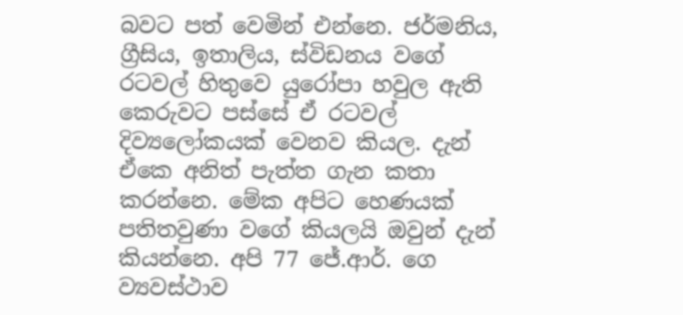බවට පත් වෙමින් එන්නෙ. ජර්මනිය, ග්‍රීසිය, ඉතාලිය, ස්විඩනය වගේ රටවල් හිතුවෙ යුරෝපා හවුල ඇති කෙරුවට පස්සේ ඒ රටවල් දිව්‍යලෝකයක් වෙනව කියල. දැන් ඒකෙ අනිත් පැත්ත ගැන කතා කරන්නෙ. මේක අපිට හෙණයක් පතිතවුණා වගේ කියලයි ඔවුන් දැන් කියන්නෙ. අපි 77 ජේ.ආර්. ගෙ ව්‍යවස්ථාව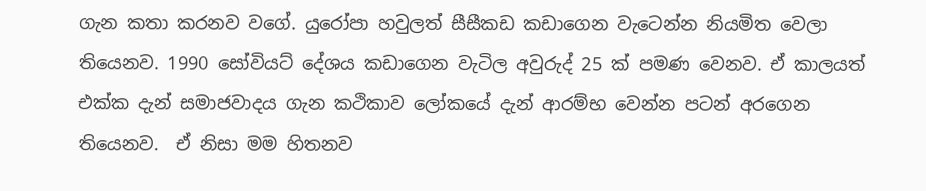ගැන කතා කරනව වගේ. යුරෝපා හවුලත් සීසීකඩ කඩාගෙන වැටෙන්න නියමිත වෙලා තියෙනව. 1990 සෝවියට් දේශය කඩාගෙන වැටිල අවුරුද් 25 ක් පමණ වෙනව. ඒ කාලයත් එක්ක දැන් සමාජවාදය ගැන කථිකාව ලෝකයේ දැන් ආරම්භ වෙන්න පටන් අරගෙන තියෙනව.  ඒ නිසා මම හිතනව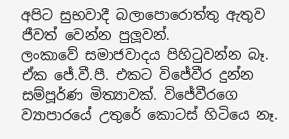අපිට සුභවාදී බලාපොරොත්තු ඇතුව ජීවත් වෙන්න පුලූවන්.
ලංකාවේ සමාජවාදය පිහිටුවන්න බෑ. ඒක ජේ.වී.පී. එකට විජේවීර දුන්න සම්පූර්ණ මිත්‍යාවක්. විජේවීරගෙ ව්‍යාපාරයේ උතුරේ කොටස් හිටියෙ නෑ.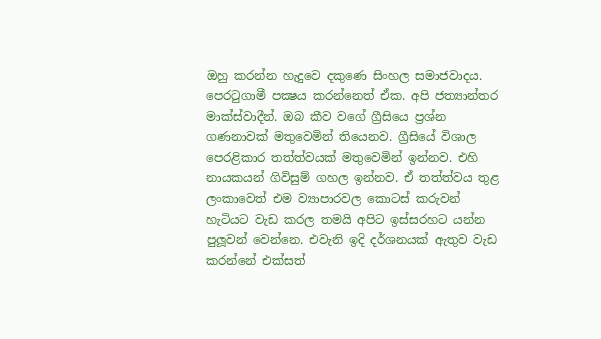ඔහු කරන්න හැදුවෙ දකුණෙ සිංහල සමාජවාදය. පෙරටුගාමී පක්‍ෂය කරන්නෙත් ඒක. අපි ජත්‍යාන්තර මාක්ස්වාදීන්. ඔබ කීව වගේ ග්‍රීසියෙ ප්‍රශ්න ගණනාවක් මතුවෙමින් තියෙනව. ග්‍රීසියේ විශාල පෙරළිකාර තත්ත්වයක් මතුවෙමින් ඉන්නව. එහි නායකයන් ගිවිසුම් ගහල ඉන්නව. ඒ තත්ත්වය තුළ ලංකාවෙත් එම ව්‍යාපාරවල කොටස් කරුවන් හැටියට වැඩ කරල තමයි අපිට ඉස්සරහට යන්න පුලූවන් වෙන්නෙ. එවැනි ඉදි දර්ශනයක් ඇතුව වැඩ කරන්නේ එක්සත්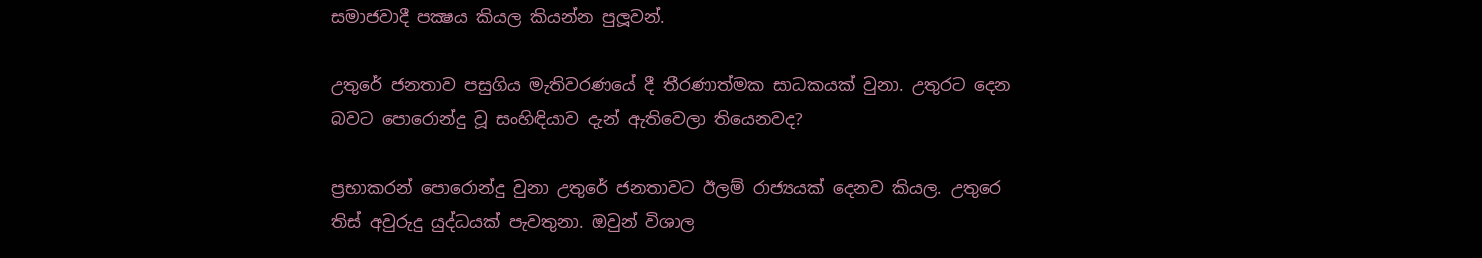සමාජවාදී පක්‍ෂය කියල කියන්න පුලූවන්.

උතුරේ ජනතාව පසුගිය මැතිවරණයේ දී තීරණාත්මක සාධකයක් වුනා. උතුරට දෙන බවට පොරොන්දු වූ සංහිඳියාව දැන් ඇතිවෙලා තියෙනවද?

ප්‍රභාකරන් පොරොන්දු වුනා උතුරේ ජනතාවට ඊලම් රාජ්‍යයක් දෙනව කියල. උතුරෙ තිස් අවුරුදු යුද්ධයක් පැවතුනා. ඔවුන් විශාල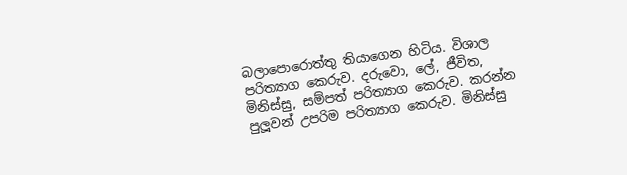බලාපොරොත්තු තියාගෙන හිටිය. විශාල පරිත්‍යාග කෙරුව. දරුවො, ලේ, ජීවිත, මිනිස්සු, සම්පත් පරිත්‍යාග කෙරුව. කරන්න පුලූවන් උපරිම පරිත්‍යාග කෙරුව. මිනිස්සු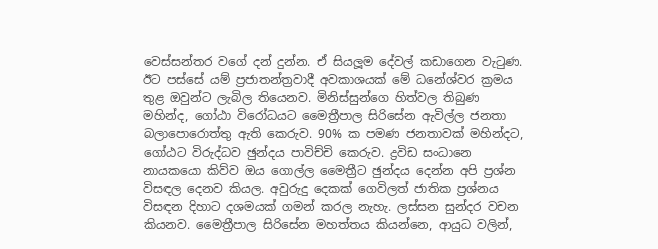වෙස්සන්තර වගේ දන් දුන්න. ඒ සියලූම දේවල් කඩාගෙන වැටුණ. ඊට පස්සේ යම් ප්‍රජාතන්ත්‍රවාදී අවකාශයක් මේ ධනේශ්වර ක්‍රමය තුළ ඔවුන්ට ලැබිල තියෙනව. මිනිස්සුන්ගෙ හිත්වල තිබුණ මහින්ද, ගෝඨා විරෝධයට මෛත්‍රීපාල සිරිසේන ඇවිල්ල ජනතා බලාපොරොත්තු ඇති කෙරුව. 90% ක පමණ ජනතාවක් මහින්දට, ගෝඨට විරුද්ධව ඡුන්දය පාවිච්චි කෙරුව. ද්‍රවිඩ සංධානෙ නායකයො කිව්ව ඔය ගොල්ල මෛත්‍රීට ඡුන්දය දෙන්න අපි ප්‍රශ්න විසඳල දෙනව කියල. අවුරුදු දෙකක් ගෙවිලත් ජාතික ප්‍රශ්නය විසඳන දිහාට දශමයක් ගමන් කරල නැහැ. ලස්සන සුන්දර වචන කියනව. මෛත්‍රීපාල සිරිසේන මහත්තය කියන්නෙ, ආයුධ වලින්,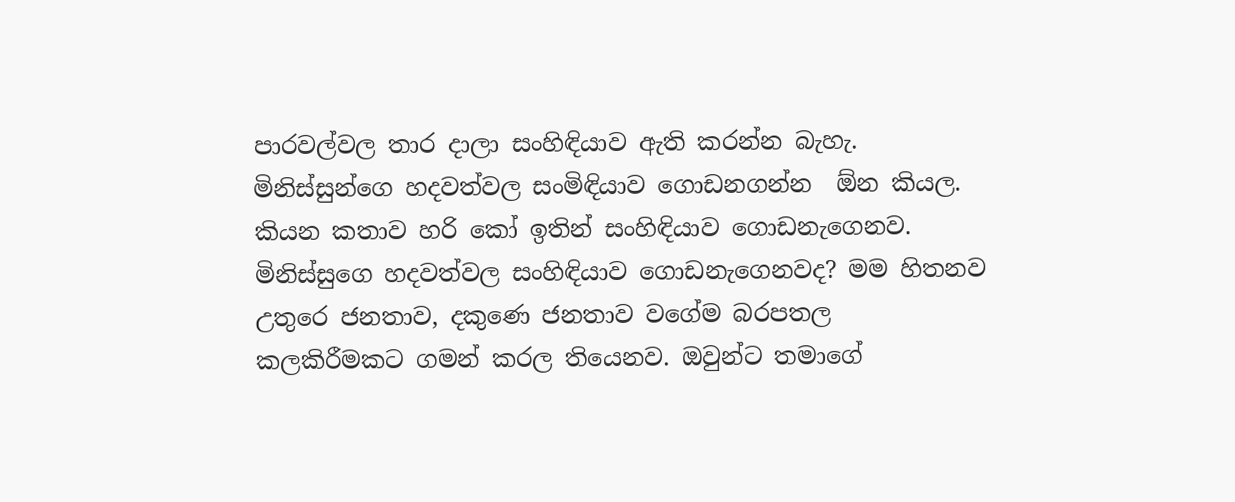පාරවල්වල තාර දාලා සංහිඳියාව ඇති කරන්න බැහැ. මිනිස්සුන්ගෙ හදවත්වල සංමිඳියාව ගොඩනගන්න  ඕන කියල. කියන කතාව හරි කෝ ඉතින් සංහිඳියාව ගොඩනැගෙනව. මිනිස්සුගෙ හදවත්වල සංහිඳියාව ගොඩනැගෙනවද? මම හිතනව උතුරෙ ජනතාව, දකුණෙ ජනතාව වගේම බරපතල කලකිරීමකට ගමන් කරල තියෙනව. ඔවුන්ට තමාගේ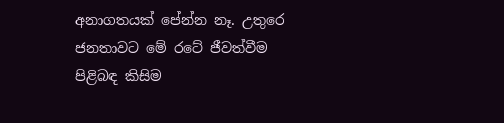අනාගතයක් පේන්න නෑ. උතුරෙ ජනතාවට මේ රටේ ජීවත්වීම පිළිබඳ කිසිම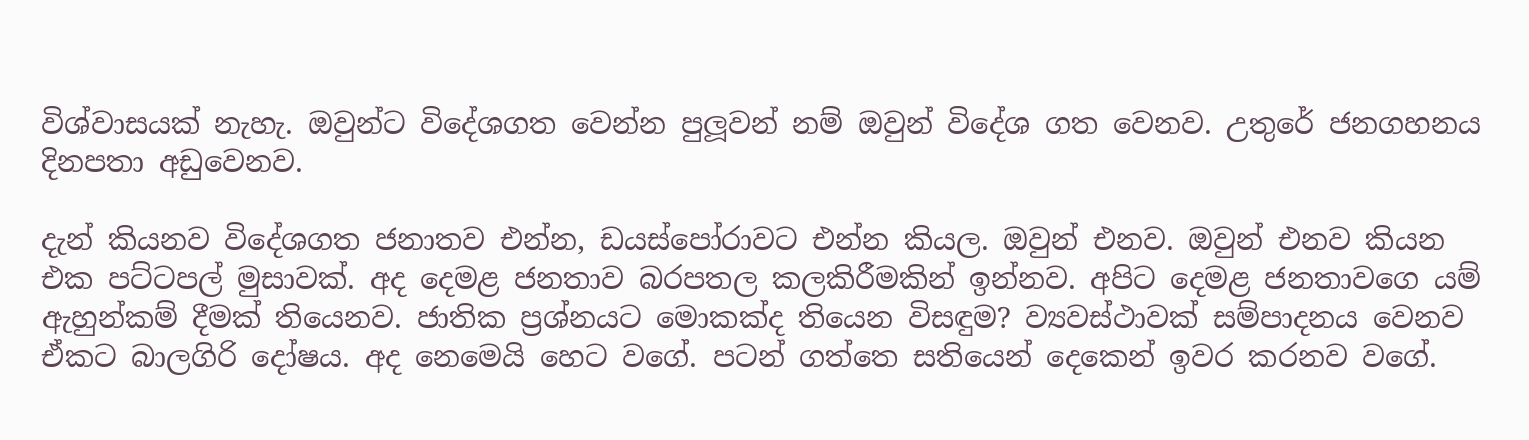විශ්වාසයක් නැහැ. ඔවුන්ට විදේශගත වෙන්න පුලූවන් නම් ඔවුන් විදේශ ගත වෙනව. උතුරේ ජනගහනය දිනපතා අඩුවෙනව.

දැන් කියනව විදේශගත ජනාතව එන්න, ඩයස්පෝරාවට එන්න කියල. ඔවුන් එනව. ඔවුන් එනව කියන එක පට්ටපල් මුසාවක්. අද දෙමළ ජනතාව බරපතල කලකිරීමකින් ඉන්නව. අපිට දෙමළ ජනතාවගෙ යම් ඇහුන්කම් දීමක් තියෙනව. ජාතික ප්‍රශ්නයට මොකක්ද තියෙන විසඳුම? ව්‍යවස්ථාවක් සම්පාදනය වෙනව ඒකට බාලගිරි දෝෂය. අද නෙමෙයි හෙට වගේ. පටන් ගත්තෙ සතියෙන් දෙකෙන් ඉවර කරනව වගේ.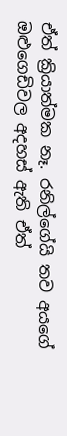ඒත් ක්‍රියාත්මක නෑ. රනිල්ගේයි තව අයගේ ඔළුගෙඩිවල අදහස් ඇති ඒත්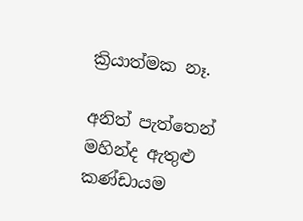ක්‍රියාත්මක නෑ.

අනිත් පැත්තෙන් මහින්ද ඇතුළු කණ්ඩායම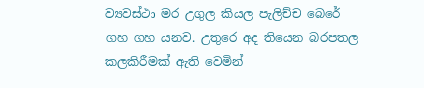ව්‍යවස්ථා මර උගුල කියල පැලිච්ච බෙරේ ගහ ගහ යනව. උතුරෙ අද තියෙන බරපතල කලකිරීමක් ඇති වෙමින්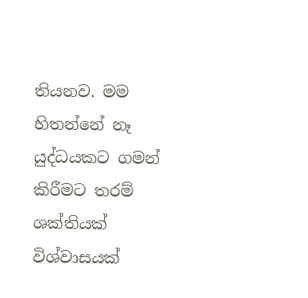තියනව. මම හිතන්නේ නෑ යුද්ධයකට ගමන් කිරීමට තරම් ශක්තියක් විශ්වාසයක්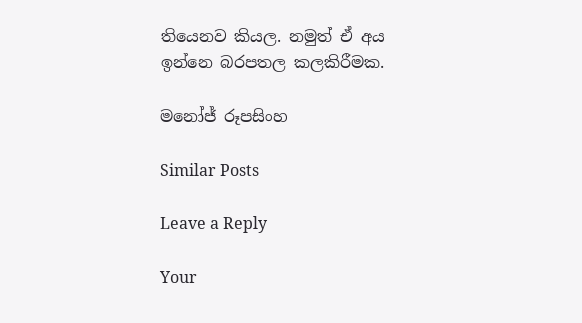තියෙනව කියල. නමුත් ඒ අය ඉන්නෙ බරපතල කලකිරීමක.

මනෝජ් රූපසිංහ

Similar Posts

Leave a Reply

Your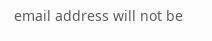email address will not be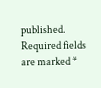published. Required fields are marked *